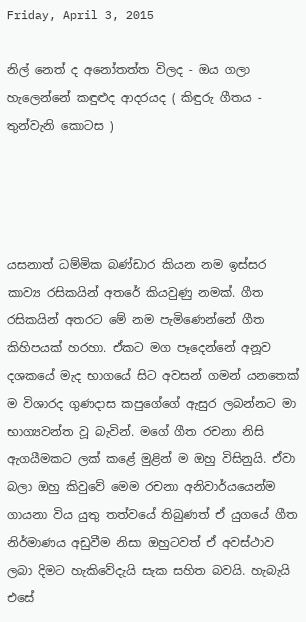Friday, April 3, 2015

නිල් නෙත් ද අනෝතත්ත විලද - ඔය ගලා හැලෙන්නේ කඳුළුද ආදරයද ( කිඳුරු ගීතය - තුන්වැනි කොටස )




යසනාත් ධම්මික බණ්ඩාර කියන නම ඉස්සර කාව්‍ය රසිකයින් අතරේ කියවුණු නමක්. ගීත රසිකයින් අතරට මේ නම පැමිණෙන්නේ ගීත කිහිපයක් හරහා. ඒකට මග පෑදෙන්නේ අනූව දශකයේ මැද භාගයේ සිට අවසන් ගමන් යනතෙක් ම විශාරද ගුණදාස කපුගේගේ ඇසුර ලබන්නට මා භාග්‍යවන්ත වූ බැවින්. මගේ ගීත රචනා නිසි ඇගයීමකට ලක් කළේ මුළින් ම ඔහු විසිනුයි. ඒවා බලා ඔහු කිවුවේ මෙම රචනා අනිවාර්යයෙන්ම ගායනා විය යුතු තත්වයේ තිබුණත් ඒ යුගයේ ගීත නිර්මාණය අඩුවීම නිසා ඔහුටවත් ඒ අවස්ථාව ලබා දිමට හැකිවේදැයි සැක සහිත බවයි. හැබැයි එසේ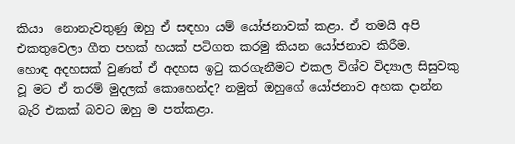කියා  නොනැවතුණු ඔහු ඒ සඳහා යම් යෝජනාවක් කළා. ඒ තමයි අපි එකතුවෙලා ගීත පහක් හයක් පටිගත කරමු කියන යෝජනාව කිරීම.
හොඳ අදහසක් වුණත් ඒ අදහස ඉටු කරගැනීමට එකල විශ්ව විද්‍යාල සිසුවකු වූ මට ඒ තරම් මුදලක් කොහෙන්ද? නමුත් ඔහුගේ යෝජනාව අහක දාන්න බැරි එකක් බවට ඔහු ම පත්කළා.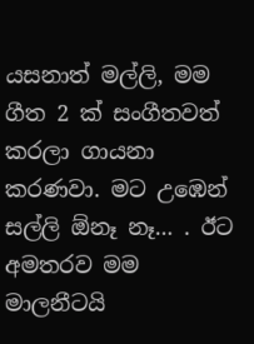යසනාත් මල්ලි, මම ගීත 2 ක් සංගීතවත් කරලා ගායනා කරණවා. මට උඹෙන් සල්ලි ඕනෑ නෑ... . ඊට අමතරව මම මාලනීටයි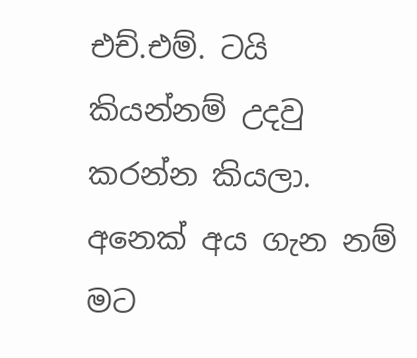එච්.එම්. ටයි කියන්නම් උදවු කරන්න කියලා. අනෙක් අය ගැන නම් මට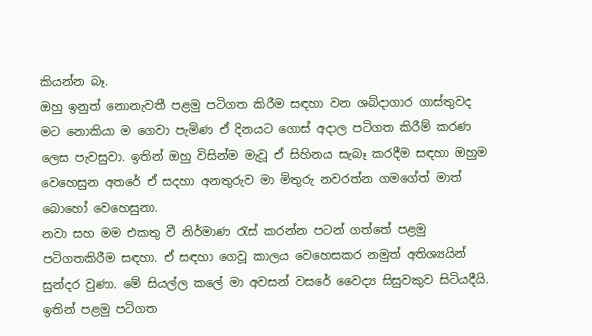කියන්න බෑ.
ඔහු ඉනුත් නොනැවතී පළමු පටිගත කිරීම සඳහා වන ශබ්දාගාර ගාස්තුවද මට නොකියා ම ගෙවා පැමිණ ඒ දිනයට ගොස් අදාල පටිගත කිරීම් කරණ ලෙස පැවසුවා. ඉතින් ඔහු විසින්ම මැවූ ඒ සිහිනය සැබෑ කරදීම සඳහා ඔහුම වෙහෙසුන අතරේ ඒ සදහා අනතුරුව මා මිතුරු නවරත්න ගමගේත් මාත් බොහෝ වෙහෙසුනා.
නවා සහ මම එකතු වී නිර්මාණ රැස් කරන්න පටන් ගත්තේ පළමු පටිගතකිරීම සඳහා. ඒ සඳහා ගෙවූ කාලය වෙහෙසකර නමුත් අතිශ්‍යයින් සුන්දර වුණා. මේ සියල්ල කලේ මා අවසන් වසරේ වෛද්‍ය සිසුවකුව සිටියදීයි. ඉතින් පළමු පටිගත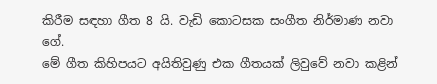කිරීම සඳහා ගීත 8 යි. වැඩි කොටසක සංගීත නිර්මාණ නවා ගේ.
මේ ගීත කිහිපයට අයිතිවුණු එක ගීතයක් ලිවුවේ නවා කළින්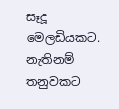සෑදූ මෙලඩියකට. නැතිනම් තනුවකට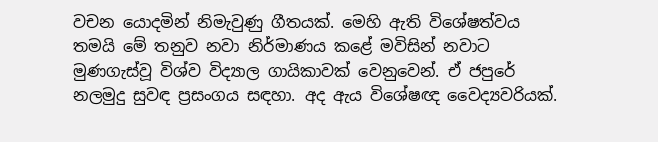වචන යොදමින් නිමැවුණු ගීතයක්. මෙහි ඇති විශේෂත්වය තමයි මේ තනුව නවා නිර්මාණය කළේ මවිසින් නවාට මුණගැස්වූ විශ්ව විද්‍යාල ගායිකාවක් වෙනුවෙන්. ඒ ජපුරේ නලමුදු සුවඳ ප්‍රසංගය සඳහා. අද ඇය විශේෂඥ වෛද්‍යවරියක්.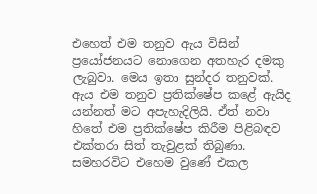එහෙත් එම තනුව ඇය විසින් ප්‍රයෝජනයට නොගෙන අතහැර දමකු ලැබුවා. මෙය ඉතා සුන්දර තනුවක්. ඇය එම තනුව ප්‍රතික්ෂේප කළේ ඇයිද යන්නත් මට අපැහැදිලියි. ඒත් නවා හිතේ එම ප්‍රතික්ෂේප කිරීම පිළිබඳව එක්තරා සිත් තැවුළක් තිබුණා. සමහරවිට එහෙම වුණේ එකල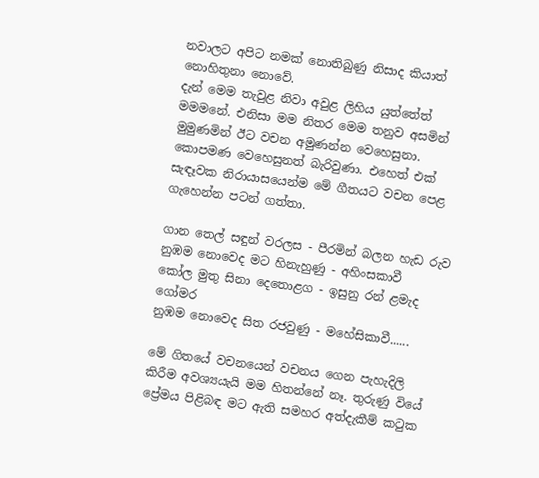නවාලට අපිට නමක් නොතිබුණු නිසාද කියාත් නොහිතුනා නොවේ.
දැන් මෙම තැවුළ නිවා අවුළ ලිහිය යුත්තේත් මමමනේ. එනිසා මම නිතර මෙම තනුව අසමින් මුමුණමින් ඊට වචන අමුණන්න වෙහෙසුනා. කොපමණ වෙහෙසුනත් බැරිවුණා. එහෙත් එක් සැඳෑවක නිරායාසයෙන්ම මේ ගීතයට වචන පෙළ ගැහෙන්න පටන් ගත්තා.

ගාන තෙල් සඳුන් වරලස - පීරමින් බලන හැඩ රුව
නුඹම නොවෙද මට හිනැහුණු - අහිංසකාවී
කෝල මුතු සිනා දෙතොළග - ඉසුනු රන් ළමැද ගෝමර
නුඹම නොවෙද සිත රජවුණු - මහේසිකාවී......

මේ ගිතයේ වචනයෙන් වචනය ගෙන පැහැදිලි කිරීම අවශ්‍යයැයි මම හිතන්නේ නෑ. තුරුණු වියේ ප්‍රේමය පිළිබඳ මට ඇති සමහර අත්දැකීම් කටුක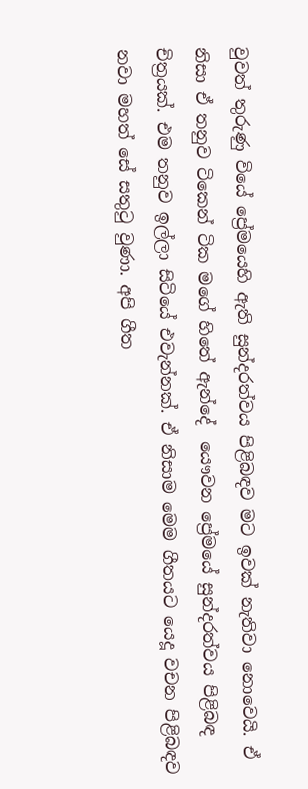වුවත් තුරුණු වියේ ප්‍රේමයෙහි ඇති සුන්දරත්වය පිළිබඳව මට ඉවක් නැතිවා නොවෙයි. ඒ නිසා ඒ තනුව ටිකෙන් ටික මගේ හිතේ ඇන්දේ  යෞවන ප්‍රේමයේ සුන්දරත්වය පිළිබඳ චිත්‍රයක්. එම තනුව ඉල්ලා සිටියේ එවැන්නක්. ඒ නිසාම මෙම ගීතයට යෙදූ වචන පිළිබඳව නවා මහත් සේ සතුටු වුණා. අපි ගීත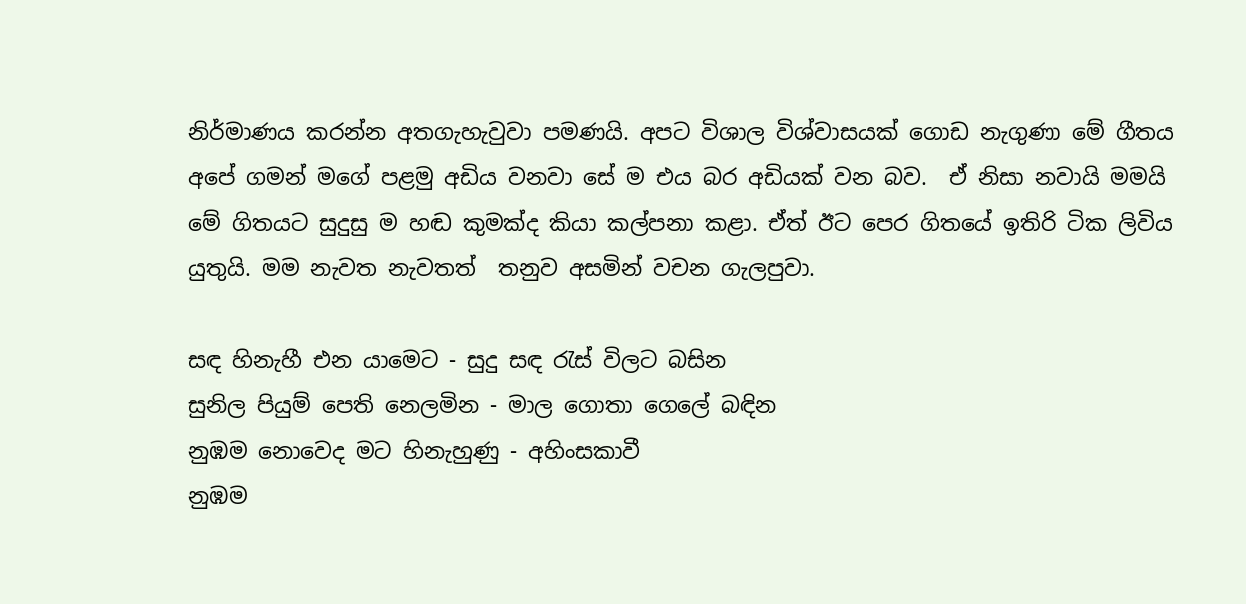නිර්මාණය කරන්න අතගැහැවුවා පමණයි. අපට විශාල විශ්වාසයක් ගොඩ නැගුණා මේ ගීතය අපේ ගමන් මගේ පළමු අඩිය වනවා සේ ම එය බර අඩියක් වන බව.  ඒ නිසා නවායි මමයි මේ ගිතයට සුදුසු ම හඬ කුමක්ද කියා කල්පනා කළා. ඒත් ඊට පෙර ගිතයේ ඉතිරි ටික ලිවිය යුතුයි. මම නැවත නැවතත්  තනුව අසමින් වචන ගැලපුවා.

සඳ හිනැහී එන යාමෙට - සුදු සඳ රැස් විලට බසින
සුනිල පියුම් පෙති නෙලමින - මාල ගොතා ගෙලේ බඳින
නුඹම නොවෙද මට හිනැහුණු - අහිංසකාවී
නුඹම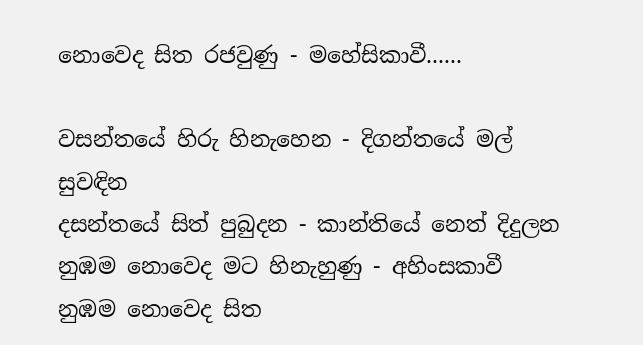නොවෙද සිත රජවුණු - මහේසිකාවී......

වසන්තයේ හිරු හිනැහෙන - දිගන්තයේ මල් සුවඳින
දසන්තයේ සිත් පුබුදන - කාන්තියේ නෙත් දිදුලන
නුඹම නොවෙද මට හිනැහුණු - අහිංසකාවී
නුඹම නොවෙද සිත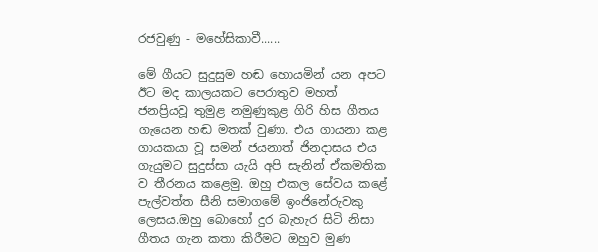රජවුණු - මහේසිකාවී......

මේ ගීයට සුදුසුම හඬ හොයමින් යන අපට ඊට මද කාලයකට පෙරාතුව මහත් ජනප්‍රියවූ තුමුළ නමුණුකුළ ගිරි හිස ගීතය ගැයෙන හඬ මතක් වුණා. එය ගායනා කළ ගායකයා වූ සමන් ජයනාත් ජිනදාසය එය ගැයුමට සුදුස්සා යැයි අපි සැනින් ඒකමතික ව තීරනය කළෙමු. ඔහු එකල සේවය කළේ පැල්වත්ත සීනි සමාගමේ ඉංජිනේරුවකු ලෙසය.ඔහු බොහෝ දුර බැහැර සිටි නිසා ගීතය ගැන කතා කිරීමට ඔහුව මුණ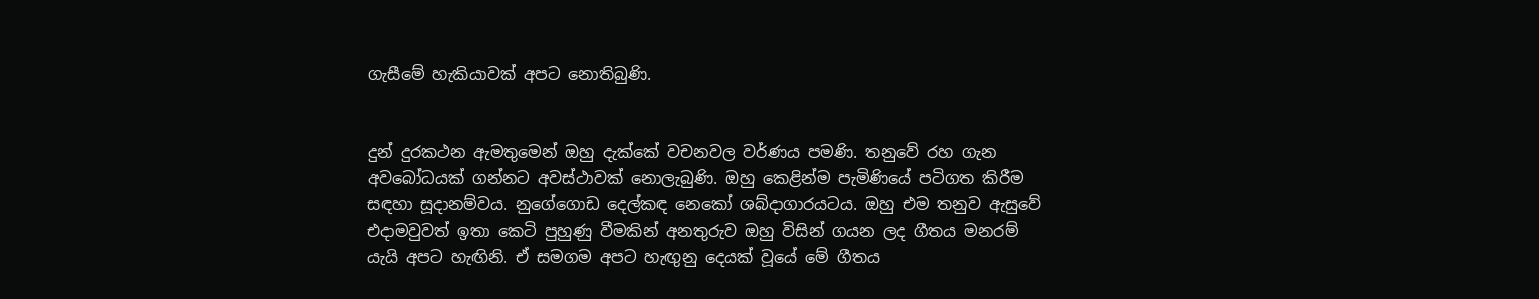ගැසීමේ හැකියාවක් අපට නොතිබුණි.


දුන් දුරකථන ඇමතුමෙන් ඔහු දැක්කේ වචනවල වර්ණය පමණි. තනුවේ රහ ගැන අවබෝධයක් ගන්නට අවස්ථාවක් නොලැබුණි. ඔහු කෙළින්ම පැමිණියේ පටිගත කිරීම සඳහා සූදානම්වය. නුගේගොඩ දෙල්කඳ නෙකෝ ශබ්දාගාරයටය. ඔහු එම තනුව ඇසුවේ එදාමවුවත් ඉතා කෙටි පුහුණු වීමකින් අනතුරුව ඔහු විසින් ගයන ලද ගීතය මනරම් යැයි අපට හැඟිනි. ඒ සමගම අපට හැඟුනු දෙයක් වූයේ මේ ගීතය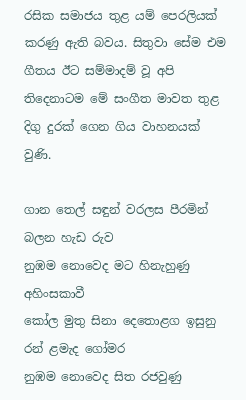රසික සමාජය තුළ යම් පෙරලියක් කරණු ඇති බවය. සිතුවා සේම එම ගීතය ඊට සම්මාදම් වූ අපි තිදෙනාටම මේ සංගීත මාවත තුළ දිගු දුරක් ගෙන ගිය වාහනයක් වුණි.

ගාන තෙල් සඳුන් වරලස පීරමින් බලන හැඩ රුව
නුඹම නොවෙද මට හිනැහුණු අහිංසකාවී
කෝල මුතු සිනා දෙතොළග ඉසුනු රන් ළමැද ගෝමර
නුඹම නොවෙද සිත රජවුණු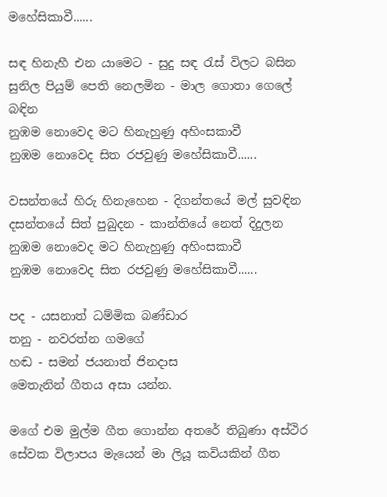මහේසිකාවී......

සඳ හිනැහී එන යාමෙට - සුදු සඳ රැස් විලට බසින
සුනිල පියුම් පෙති නෙලමින - මාල ගොතා ගෙලේ බඳින
නුඹම නොවෙද මට හිනැහුණු අහිංසකාවී
නුඹම නොවෙද සිත රජවුණු මහේසිකාවී......

වසන්තයේ හිරු හිනැහෙන - දිගන්තයේ මල් සුවඳින
දසන්තයේ සිත් පුබුදන - කාන්තියේ නෙත් දිදුලන
නුඹම නොවෙද මට හිනැහුණු අහිංසකාවී
නුඹම නොවෙද සිත රජවුණු මහේසිකාවී......

පද - යසනාත් ධම්මික බණ්ඩාර
තනු - නවරත්න ගමගේ
හඬ - සමන් ජයනාත් ජිනදාස
මෙතැනින් ගීතය අසා යන්න.

මගේ එම මුල්ම ගීත ගොන්න අතරේ තිබුණා අස්ථිර සේවක විලාපය මැයෙන් මා ලියූ කවියකින් ගීත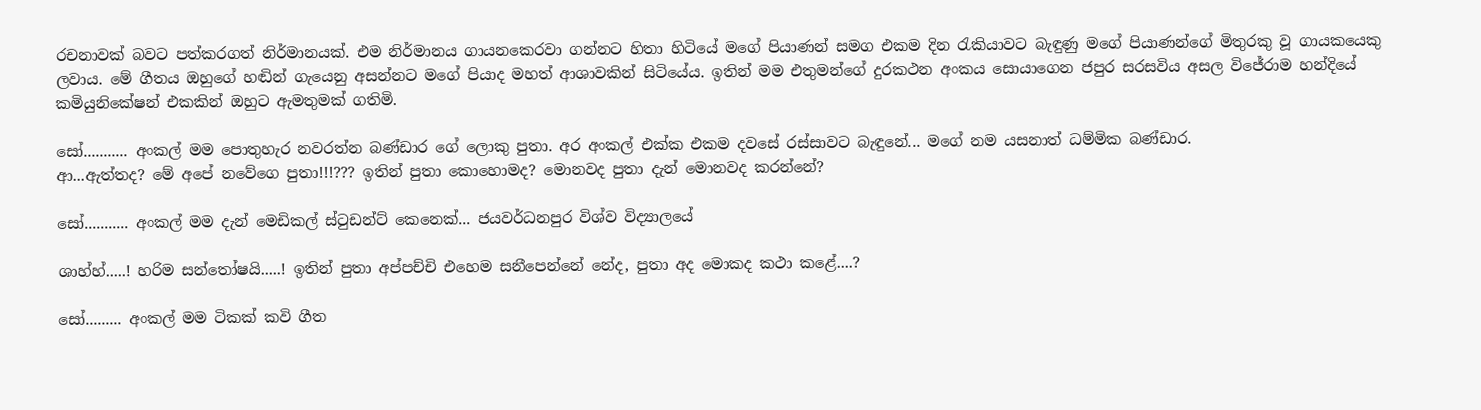රචනාවක් බවට පත්කරගත් නිර්මානයක්. එම නිර්මානය ගායනකෙරවා ගන්නට හිතා හිටියේ මගේ පියාණන් සමග එකම දින රැකියාවට බැඳුණු මගේ පියාණන්ගේ මිතුරකු වූ ගායකයෙකු ලවාය. මේ ගීතය ඔහුගේ හඬින් ගැයෙනු අසන්නට මගේ පියාද මහත් ආශාවකින් සිටියේය. ඉතින් මම එතුමන්ගේ දුරකථන අංකය සොයාගෙන ජපුර සරසවිය අසල විජේරාම හන්දියේ කමියුනිකේෂන් එකකින් ඔහුට ඇමතුමක් ගතිමි.

සෝ........... අංකල් මම පොතුහැර නවරත්න බණ්ඩාර ගේ ලොකු පුතා. අර අංකල් එක්ක එකම දවසේ රස්සාවට බැඳුනේ... මගේ නම යසනාත් ධම්මික බණ්ඩාර.
ආ...ඇත්තද? මේ අපේ නවේගෙ පුතා!!!??? ඉතින් පුතා කොහොමද? මොනවද පුතා දැන් මොනවද කරන්නේ?

සෝ........... අංකල් මම දැන් මෙඩිකල් ස්ටුඩන්ට් කෙනෙක්... ජයවර්ධනපුර විශ්ව විද්‍යාලයේ

ශාහ්හ්.....! හරිම සන්තෝෂයි.....! ඉතින් පුතා අප්පච්චි එහෙම සනීපෙන්නේ නේද, පුතා අද මොකද කථා කළේ....?

සෝ......... අංකල් මම ටිකක් කවි ගීත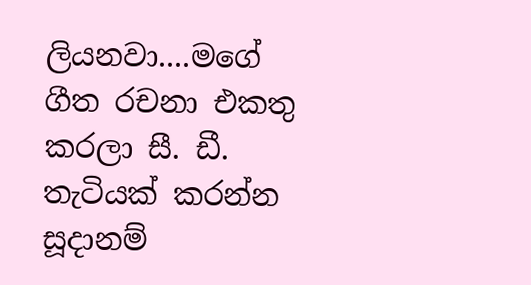ලියනවා....මගේ ගීත රචනා එකතු කරලා සී. ඩී. තැටියක් කරන්න සූදානම්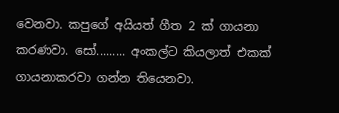වෙනවා. කපුගේ අයියත් ගීත 2 ක් ගායනා කරණවා. සෝ......... අංකල්ට කියලාත් එකක් ගායනාකරවා ගන්න තියෙනවා.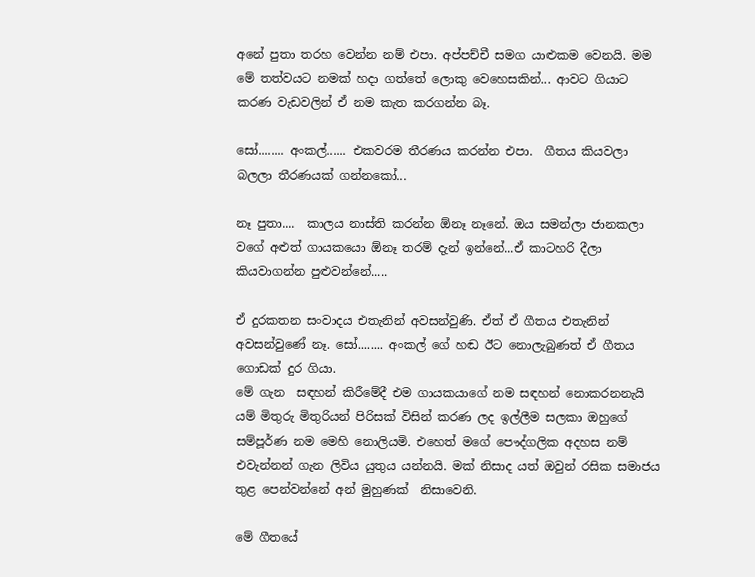අනේ පුතා තරහ වෙන්න නම් එපා. අප්පච්චී සමග යාළුකම වෙනයි. මම මේ තත්වයට නමක් හදා ගත්තේ ලොකු වෙහෙසකින්... ආවට ගියාට කරණ වැඩවලින් ඒ නම කැත කරගන්න බෑ.

සෝ........ අංකල්...... එකවරම තීරණය කරන්න එපා.  ගීතය කියවලා බලලා තීරණයක් ගන්නකෝ...

නෑ පුතා....  කාලය නාස්ති කරන්න ඕනෑ නෑනේ. ඔය සමන්ලා ජානකලා වගේ අළුත් ගායකයො ඕනෑ තරම් දැන් ඉන්නේ...ඒ කාටහරි දීලා කියවාගන්න පුළුවන්නේ.....

ඒ දුරකතන සංවාදය එතැනින් අවසන්වුණි. ඒත් ඒ ගීතය එතැනින් අවසන්වුණේ නෑ. සෝ........ අංකල් ගේ හඬ ඊට නොලැබුණත් ඒ ගීතය ගොඩක් දුර ගියා.
මේ ගැන  සඳහන් කිරීමේදී එම ගායකයාගේ නම සඳහන් නොකරනනැයි යම් මිතුරු මිතුරියන් පිරිසක් විසින් කරණ ලද ඉල්ලීම සලකා ඔහුගේ සම්පූර්ණ නම මෙහි නොලියමි. එහෙත් මගේ පෞද්ගලික අදහස නම් එවැන්නන් ගැන ලිවිය යුතුය යන්නයි. මක් නිසාද යත් ඔවුන් රසික සමාජය තුළ පෙන්වන්නේ අන් මුහුණක්  නිසාවෙනි.

මේ ගීතයේ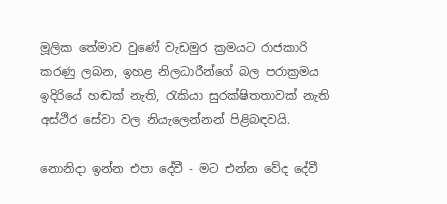මූලික තේමාව වුණේ වැඩමුර ක්‍රමයට රාජකාරි කරණු ලබන, ඉහළ නිලධාරීන්ගේ බල පරාක්‍රමය ඉදිරියේ හඬක් නැති, රැකියා සුරක්ෂිතතාවක් නැති අස්ථිර සේවා වල නියැලෙන්නන් පිළිබඳවයි.

නොනිදා ඉන්න එපා දේවී - මට එන්න වේද දේවී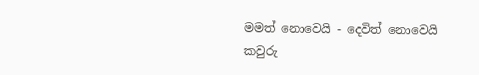මමත් නොවෙයි - දෙවිත් නොවෙයි
කවුරු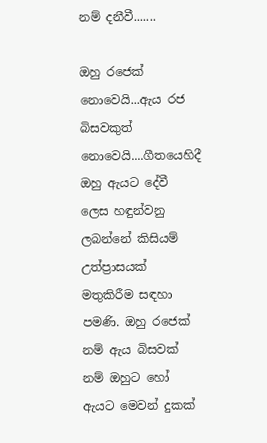නම් දනීවී.......

ඔහු රජෙක් නොවෙයි...ඇය රජ බිසවකුත් නොවෙයි....ගීතයෙහිදී ඔහු ඇයට දේවී ලෙස හඳුන්වනු ලබන්නේ කිසියම් උත්ප්‍රාසයක් මතුකිරීම සඳහා පමණි. ඔහු රජෙක් නම් ඇය බිසවක් නම් ඔහුට හෝ ඇයට මෙවන් දුකක්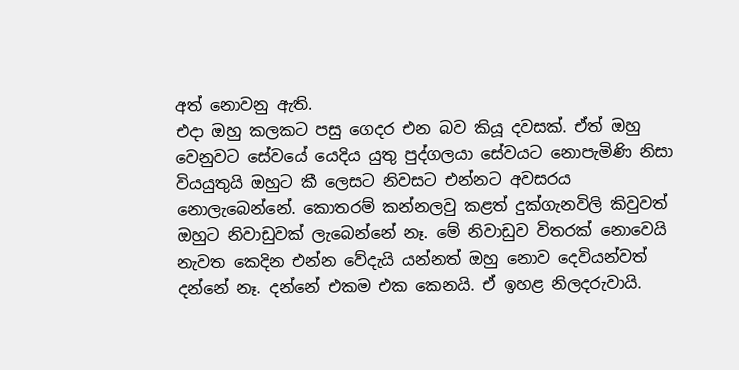අත් නොවනු ඇති.
එදා ඔහු කලකට පසු ගෙදර එන බව කියූ දවසක්. ඒත් ඔහු වෙනුවට සේවයේ යෙදිය යුතු පුද්ගලයා සේවයට නොපැමිණි නිසා වියයුතුයි ඔහුට කී ලෙසට නිවසට එන්නට අවසරය නොලැබෙන්නේ. කොතරම් කන්නලවු කළත් දුක්ගැනවිලි කිවුවත් ඔහුට නිවාඩුවක් ලැබෙන්නේ නෑ. මේ නිවාඩුව විතරක් නොවෙයි නැවත කෙදින එන්න වේදැයි යන්නත් ඔහු නොව දෙවියන්වත් දන්නේ නෑ. දන්නේ එකම එක කෙනයි. ඒ ඉහළ නිලදරුවායි.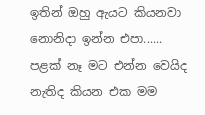ඉතින් ඔහු ඇයට කියනවා නොනිදා ඉන්න එපා...... පළක් නෑ මට එන්න වෙයිද නැතිද කියන එක මම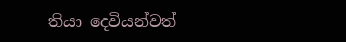තියා දෙවියන්වත්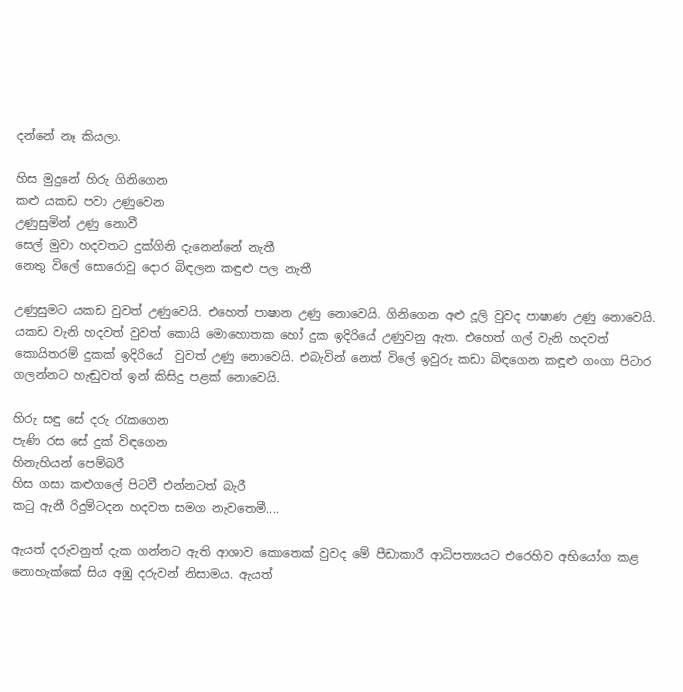දන්නේ නෑ කියලා.

හිස මුදුනේ හිරු ගිනිගෙන
කළු යකඩ පවා උණුවෙන
උණුසුමින් උණු නොවී
සෙල් මුවා හදවතට දුක්ගිනි දැනෙන්නේ නැතී
නෙතු විලේ සොරොවු දොර බිඳලන කඳුළු පල නැතී

උණුසුමට යකඩ වුවත් උණුවෙයි. එහෙත් පාෂාන උණු නොවෙයි. ගිනිගෙන අළු දූලි වුවද පාෂාණ උණු නොවෙයි. යකඩ වැනි හදවත් වුවත් කොයි මොහොතක හෝ දුක ඉදිරියේ උණුවනු ඇත. එහෙත් ගල් වැනි හදවත් කොයිතරම් දුකක් ඉදිරියේ  වුවත් උණු නොවෙයි. එබැවින් නෙත් විලේ ඉවුරු කඩා බිඳගෙන කඳූළු ගංගා පිටාර ගලන්නට හැඬුවත් ඉන් කිසිදු පළක් නොවෙයි.

හිරු සඳු සේ දරු රැකගෙන
පැණි රස සේ දුක් විඳගෙන
හිනැහියන් පෙම්බරී
හිස ගසා කළුගලේ පිටවී එන්නටත් බැරී
කටු ඇනී රිදුම්ටදන හදවත සමග නැවතෙමී....

ඇයත් දරුවනුත් දැක ගන්නට ඇති ආශාව කොතෙක් වුවද මේ පීඩාකාරී ආධිපත්‍යයට එරෙහිව අභියෝග කළ නොහැක්කේ සිය අඹු දරුවන් නිසාමය. ඇයත්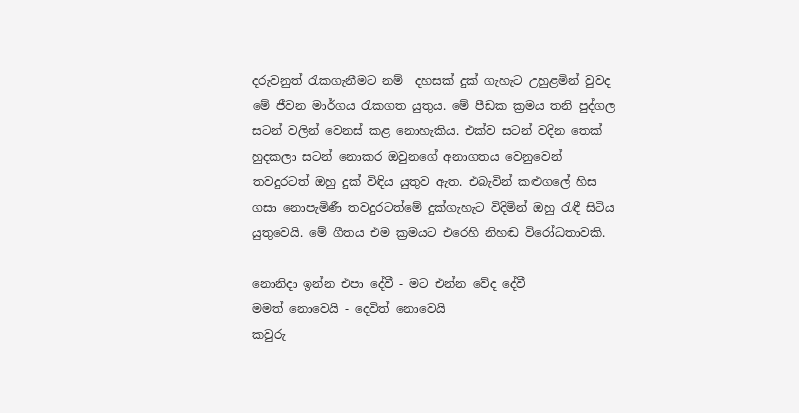දරුවනුත් රැකගැනීමට නම්  දහසක් දුක් ගැහැට උහුළමින් වුවද මේ ජීවන මාර්ගය රැකගත යුතුය. මේ පීඩක ක්‍රමය තනි පුද්ගල සටන් වලින් වෙනස් කළ නොහැකිය. එක්ව සටන් වදින තෙක් හුදකලා සටන් නොකර ඔවුනගේ අනාගතය වෙනුවෙන් තවදුරටත් ඔහු දුක් විඳිය යුතුව ඇත. එබැවින් කළුගලේ හිස ගසා නොපැමිණී තවදුරටත්මේ දුක්ගැහැට විදිමින් ඔහු රැඳී සිටිය යුතුවෙයි. මේ ගීතය එම ක්‍රමයට එරෙහි නිහඬ විරෝධතාවකි.

නොනිදා ඉන්න එපා දේවී - මට එන්න වේද දේවී
මමත් නොවෙයි - දෙවිත් නොවෙයි
කවුරු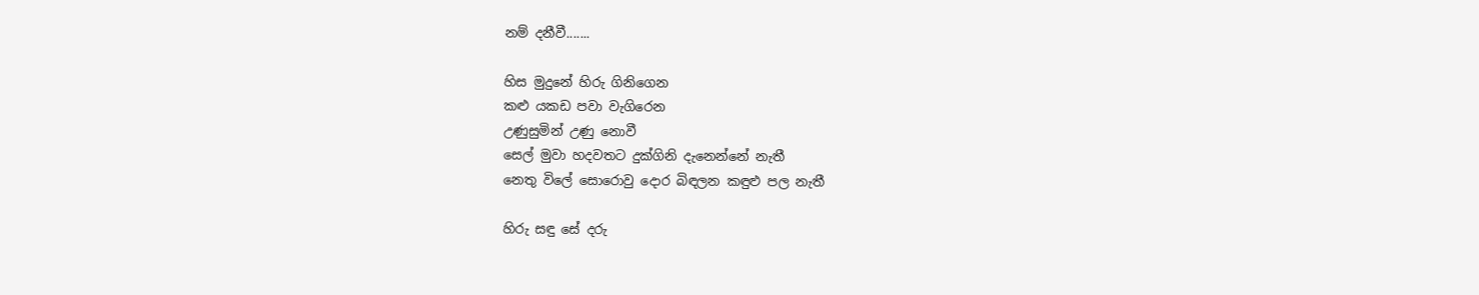නම් දනීවී.......

හිස මුදුනේ හිරු ගිනිගෙන
කළු යකඩ පවා වැගිරෙන
උණුසුමින් උණු නොවී
සෙල් මුවා හදවතට දුක්ගිනි දැනෙන්නේ නැතී
නෙතු විලේ සොරොවු දොර බිඳලන කඳුළු පල නැතී

හිරු සඳු සේ දරු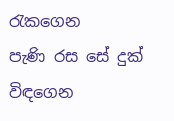රැකගෙන
පැණි රස සේ දුක් විඳගෙන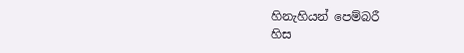හිනැහියන් පෙම්බරී
හිස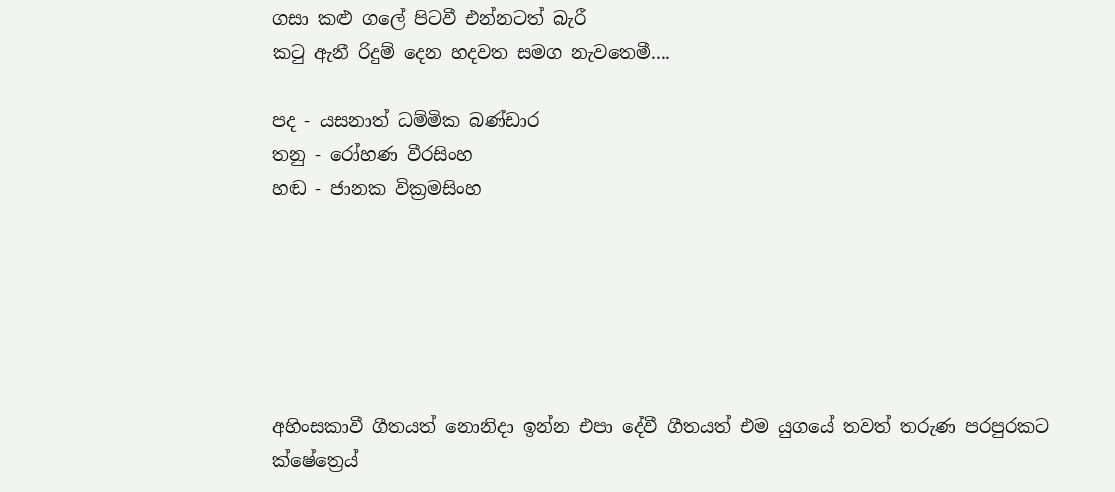ගසා කළු ගලේ පිටවී එන්නටත් බැරී
කටු ඇනී රිදුම් දෙන හදවත සමග නැවතෙමී....

පද - යසනාත් ධම්මික බණ්ඩාර
තනු - රෝහණ වීරසිංහ
හඬ - ජානක වික්‍රමසිංහ






අහිංසකාවී ගීතයත් නොනිදා ඉන්න එපා දේවී ගීතයත් එම යුගයේ තවත් තරුණ පරපුරකට ක්ෂේත්‍රෙය්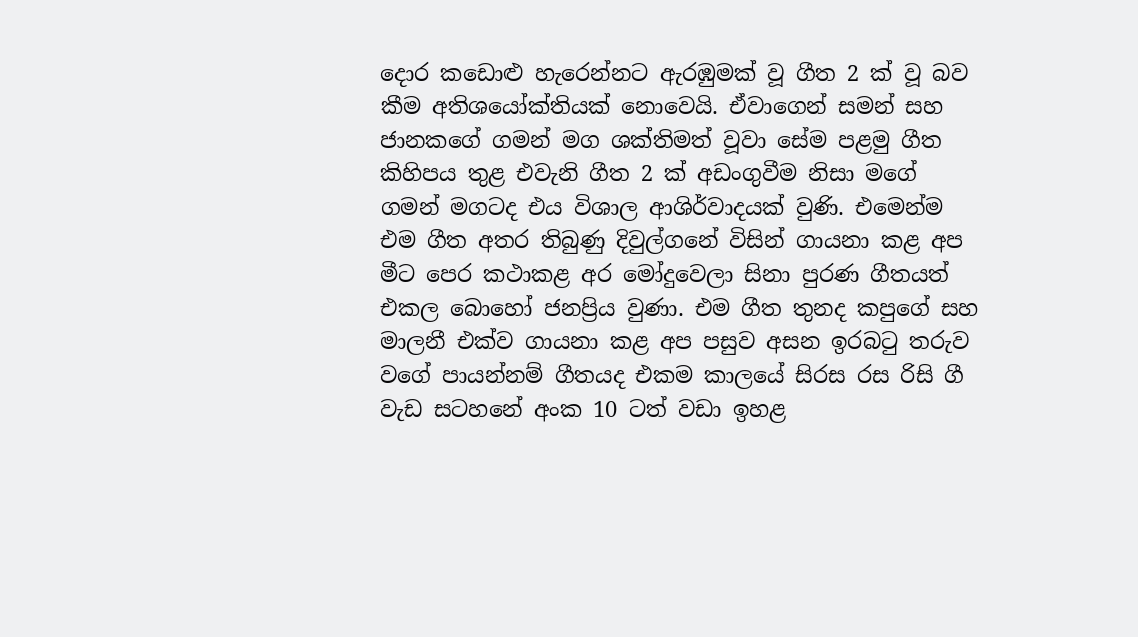දොර කඩොළු හැරෙන්නට ඇරඹුමක් වූ ගීත 2 ක් වූ බව කීම අතිශයෝක්තියක් නොවෙයි. ඒවාගෙන් සමන් සහ ජානකගේ ගමන් මග ශක්තිමත් වූවා සේම පළමු ගීත කිහිපය තුළ එවැනි ගීත 2 ක් අඩංගුවීම නිසා මගේ ගමන් මගටද එය විශාල ආශිර්වාදයක් වුණි. එමෙන්ම එම ගීත අතර තිබුණු දිවුල්ගනේ විසින් ගායනා කළ අප මීට පෙර කථාකළ අර මෝදුවෙලා සිනා පුරණ ගීතයත්  එකල බොහෝ ජනප්‍රිය වුණා. එම ගීත තුනද කපුගේ සහ මාලනී එක්ව ගායනා කළ අප පසුව අසන ඉරබටු තරුව වගේ පායන්නම් ගීතයද එකම කාලයේ සිරස රස රිසි ගී වැඩ සටහනේ අංක 10 ටත් වඩා ඉහළ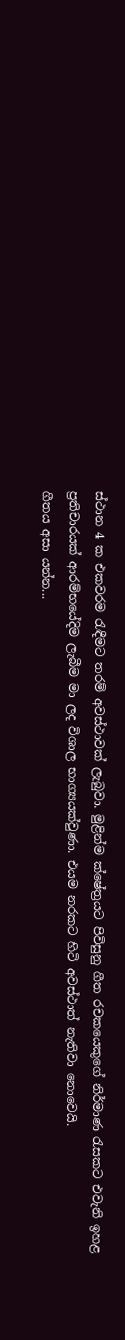ස්ථාන 4 ක එකවරම රැඳීමට තරම් අවස්ථාවක් ලැබුවා. මුළින්ම ක්ෂේත්‍රයට පිවිසුනු ගීත රචකයෙකුගේ නිර්මාණ රැසකට එවැනි ඉහළ ප්‍රතිචාරයක් ආරම්භයේදිම ලැබීම මා ලද විශාල භාග්‍යයක්වුණා. එයම නරකට හිටි අවස්ථාත් නැතිවා නොවෙයි.
ගීතය අසා යන්න...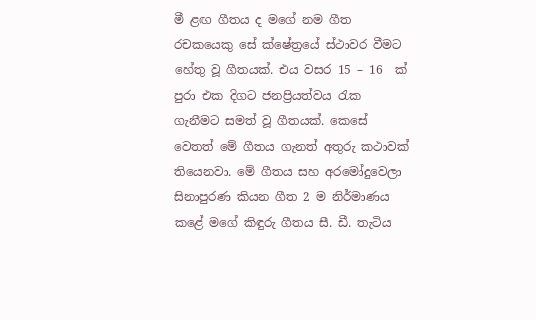මී ළඟ ගීතය ද මගේ නම ගීත රචකයෙකු සේ ක්ෂේත්‍රයේ ස්ථාවර වීමට හේතු වූ ගීතයක්. එය වසර 15 – 16  ක් පුරා එක දිගට ජනප්‍රියත්වය රැක ගැනීමට සමත් වූ ගීතයක්. කෙසේ වෙතත් මේ ගීතය ගැනත් අතුරු කථාවක් තියෙනවා. මේ ගීතය සහ අරමෝදුවෙලා සිනාපුරණ කියන ගීත 2 ම නිර්මාණය කළේ මගේ කිඳුරු ගීතය සී. ඩී. තැටිය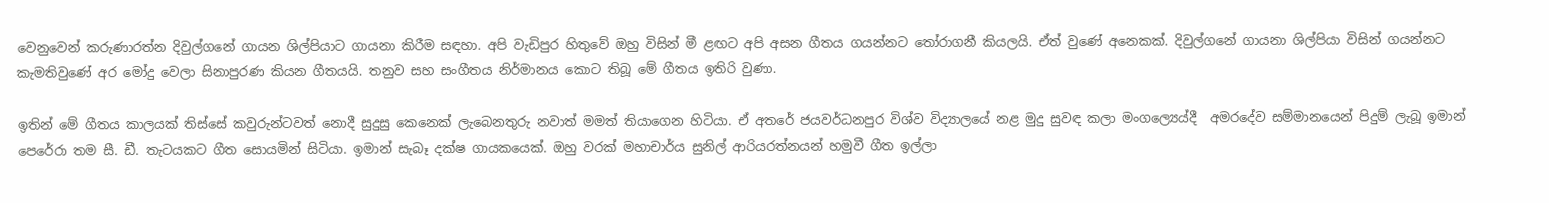වෙනුවෙන් කරුණාරත්න දිවුල්ගනේ ගායන ශිල්පියාට ගායනා කිරීම සඳහා. අපි වැඩිපුර හිතුවේ ඔහු විසින් මී ළඟට අපි අසන ගීතය ගයන්නට තෝරාගනී කියලයි. ඒත් වුණේ අනෙකක්. දිවුල්ගනේ ගායනා ශිල්පියා විසින් ගයන්නට කැමතිවුණේ අර මෝදු වෙලා සිනාපුරණ කියන ගීතයයි. තනුව සහ සංගීතය නිර්මානය කොට තිබූ මේ ගීතය ඉතිරි වුණා.

ඉතින් මේ ගීතය කාලයක් තිස්සේ කවුරුන්ටවත් නොදී සුදුසු කෙනෙක් ලැබෙනතුරු නවාත් මමත් තියාගෙන හිටියා. ඒ අතරේ ජයවර්ධනපුර විශ්ව විද්‍යාලයේ නළ මුදු සුවඳ කලා මංගල්‍යෙය්දී  අමරදේව සම්මානයෙන් පිදුම් ලැබූ ඉමාන් පෙරේරා තම සී. ඩී. තැටයකට ගීත සොයමින් සිටියා. ඉමාන් සැබෑ දක්ෂ ගායකයෙක්. ඔහු වරක් මහාචාර්ය සුනිල් ආරියරත්නයන් හමුවී ගීත ඉල්ලා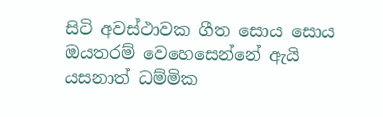සිටි අවස්ථාවක ගීත සොය සොය ඔයතරම් වෙහෙසෙන්නේ ඇයි යසනාත් ධම්මික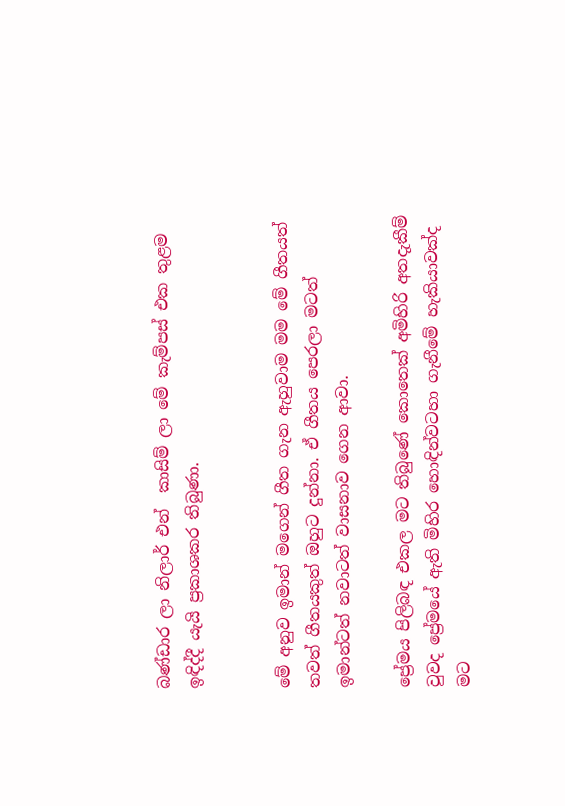බණ්ඩාර ලා නිලාර් එන්  කාසිම් ලා මේ කැම්පස් එක තුළම ඉඳිද්දී යැයි ප්‍රකාශකර තිබුණා.


මේ අනුව ඉමාන් මගෙන් ගීත ගැන ඇහුවාම මම මේ ගීතයත් තවත් ගීතයකුත් ඔහුට දුන්නා. ඒ ගීතය පෙරලා මටත් ඉමාන්ටත් නවාටත් වාසනාව ගෙන ආවා.

ප්‍රේමය පිලිබඳ එකල මට තිබුණේ කොතෙක් අමිහිරි අතදැකීම් වුවද ප්‍රේමයේ ඇති මිහිර හොඳින්වටහා ගැනීමේ හැකියාවක්ද මට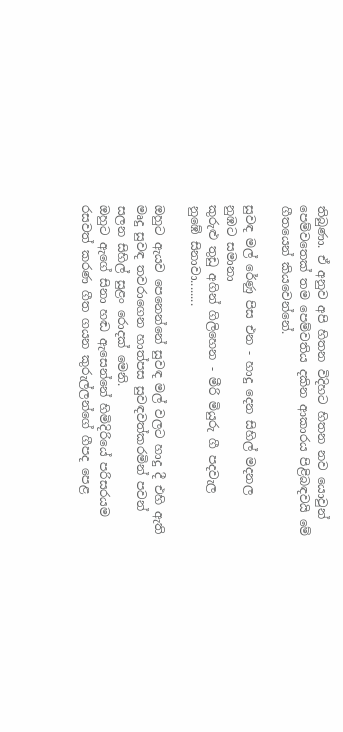තිබුණා. ඒ අනුව අපි හිතන විදිහට හිතන නව යොවුන් පෙම්වතෙක් තම පෙම්වතිය දකින ආකාරය පිළිබඳවයි මේ ගීතයෙන් කියවෙන්නේ.

සුවඳ මල් රේණු පිස එන - හාදු දෙන සිහිල් මදනල
නුඹට සමානා
කුරුළු තුඩු අගින් ගිලිහෙන - මීරි මියුරු ගී පදවැල
නුඹේ සිනාවා........

ඔහුට ඇයව පෙනෙන්නේ සුවඳ මල් වලට හාදු දී එහි ඇති මෘදු සුවඳ තවරාගෙන හාත්පස සුවඳවත්කරමින් පවන් සලන සිහිල් සුළං රොදක් මෙනි.
ඔහුට ඇගේ සිනා හඬ ඇසෙන්නේ හිමිදිරියේ පරිසරයම රසවත් කරණ ගීත ගයන කුරුල්ලන්ගේ ගීපද පෙළ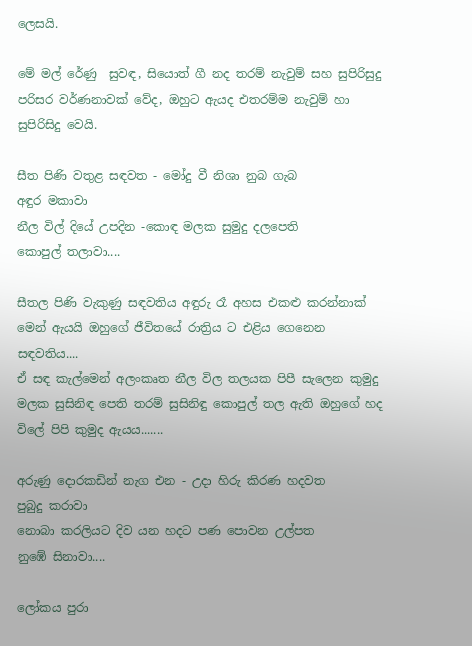ලෙසයි.

මේ මල් රේණු  සුවඳ, සියොත් ගී නද තරම් නැවුම් සහ සුපිරිසුදු පරිසර වර්ණනාවක් වේද, ඔහුට ඇයද එතරම්ම නැවුම් හා සුපිරිසිදු වෙයි.

සීත පිණි වතුළ සඳවත - මෝදු වී නිශා නුබ ගැබ
අඳුර මකාවා
නීල විල් දියේ උපදින -කොඳ මලක සුමුදු දලපෙති
කොපුල් තලාවා....

සීතල පිණි වැකුණු සඳවතිය අඳුරු රෑ අහස එකළු කරන්නාක් මෙන් ඇයයි ඔහුගේ ජීවිතයේ රාත්‍රිය ට එළිය ගෙනෙන සඳවතිය....
ඒ සඳ කැල්මෙන් අලංකෘත නීල විල තලයක පිපී සැලෙන කුමුදු මලක සුසිනිඳ පෙති තරම් සුසිනිඳු කොපුල් තල ඇති ඔහුගේ හද විලේ පිපි කුමුද ඇයය.......

අරුණු දොරකඩින් නැග එන - උදා හිරු කිරණ හදවත
පුබුදු කරාවා
නොබා කරලියට දිව යන හදට පණ පොවන උල්පත
නුඹේ සිනාවා....

ලෝකය පුරා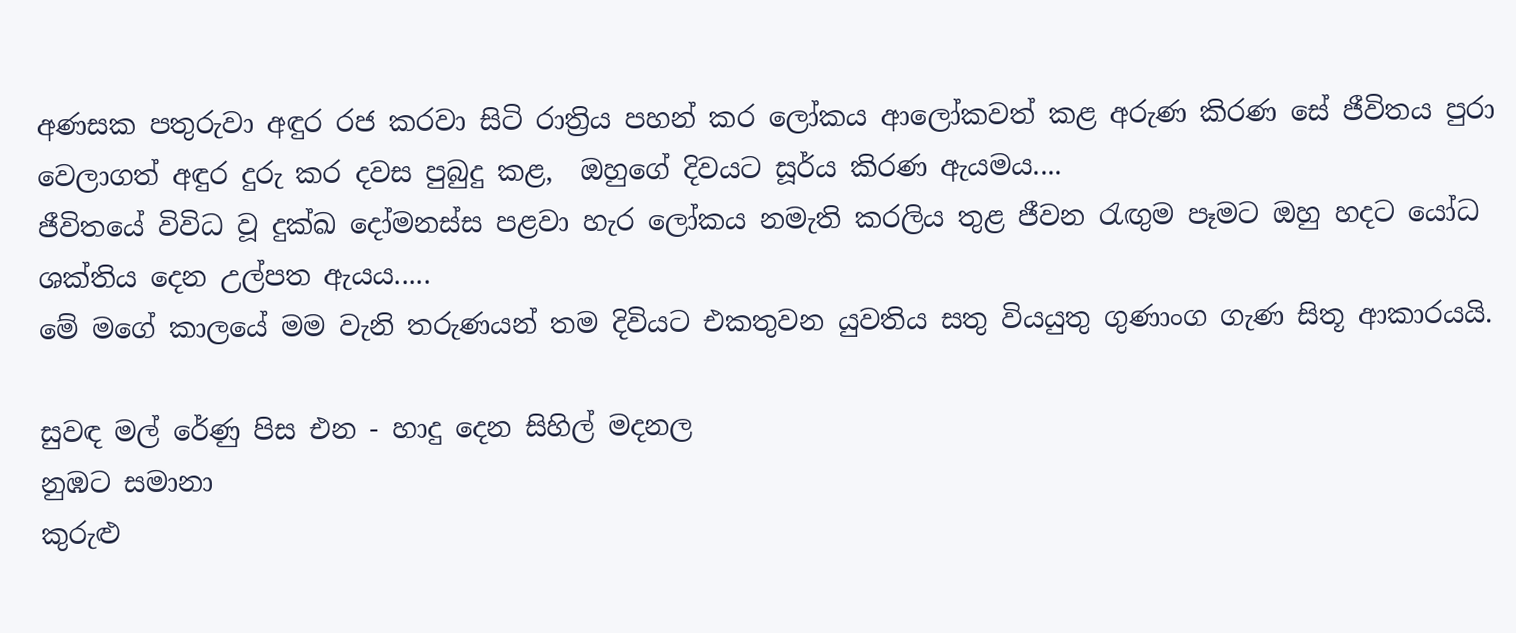අණසක පතුරුවා අඳුර රජ කරවා සිටි රාත්‍රිය පහන් කර ලෝකය ආලෝකවත් කළ අරුණ කිරණ සේ ජීවිතය පුරා වෙලාගත් අඳුර දුරු කර දවස පුබුදු කළ,  ඔහුගේ දිවයට සූර්ය කිරණ ඇයමය....
ජීවිතයේ විවිධ වූ දුක්ඛ දෝමනස්ස පළවා හැර ලෝකය නමැති කරලිය තුළ ජීවන රැඟුම පෑමට ඔහු හදට යෝධ ශක්තිය දෙන උල්පත ඇයය.....
මේ මගේ කාලයේ මම වැනි තරුණයන් තම දිවියට එකතුවන යුවතිය සතු වියයුතු ගුණාංග ගැණ සිතූ ආකාරයයි.

සුවඳ මල් රේණු පිස එන - හාදු දෙන සිහිල් මදනල
නුඹට සමානා
කුරුළු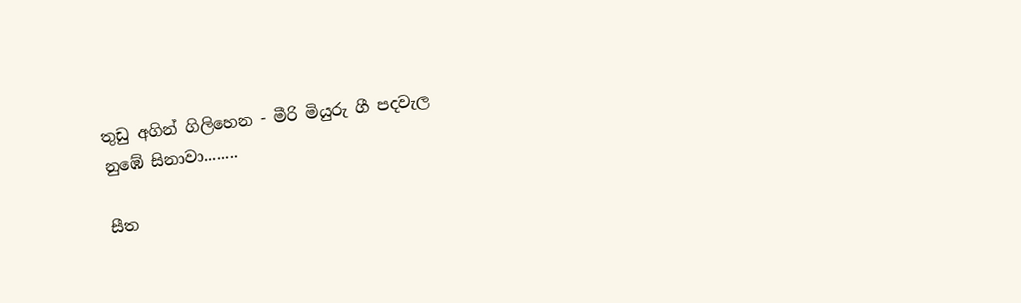තුඩු අගින් ගිලිහෙන - මීරි මියුරු ගී පදවැල
නුඹේ සිනාවා........

සීත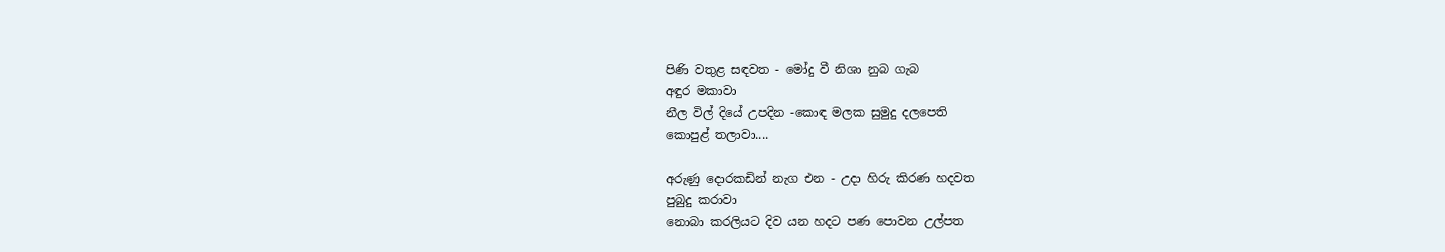පිණි වතුළ සඳවත - මෝදු වී නිශා නුබ ගැබ
අඳුර මකාවා
නීල විල් දියේ උපදින -කොඳ මලක සුමුදු දලපෙති
කොපුළ් තලාවා....

අරුණු දොරකඩින් නැග එන - උදා හිරු කිරණ හදවත
පුබුදු කරාවා
නොබා කරලියට දිව යන හදට පණ පොවන උල්පත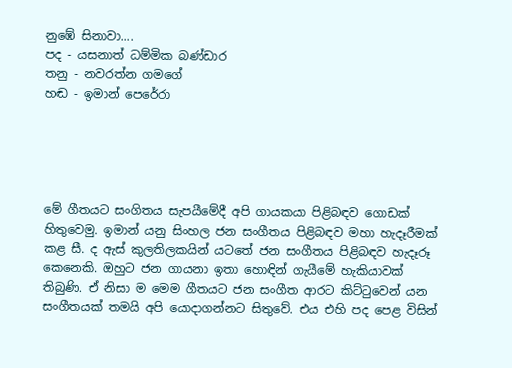නුඹේ සිනාවා....
පද - යසනාත් ධම්මික බණ්ඩාර
තනු - නවරත්න ගමගේ
හඬ - ඉමාන් පෙරේරා





මේ ගීතයට සංගිතය සැපයීමේදී අපි ගායකයා පිළිබඳව ගොඩක් හිතුවෙමු. ඉමාන් යනු සිංහල ජන සංගීතය පිළිබඳව මහා හැදෑරීමක් කළ සී. ද ඇස් කුලතිලකයින් යටතේ ජන සංගීතය පිළිබඳව හැදෑරූ කෙනෙකි. ඔහුට ජන ගායනා ඉතා හොඳින් ගැයීමේ හැකියාවක් තිබුණි. ඒ නිසා ම මෙම ගීතයට ජන සංගීත ආරට කිට්ටුවෙන් යන සංගීතයක් තමයි අපි යොදාගන්නට සිතුවේ. එය එහි පද පෙළ විසින්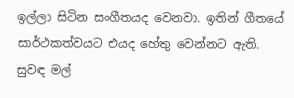ඉල්ලා සිටින සංගීතයද වෙනවා. ඉතින් ගීතයේ සාර්ථකත්වයට එයද හේතු වෙන්නට ඇති.
සුවඳ මල්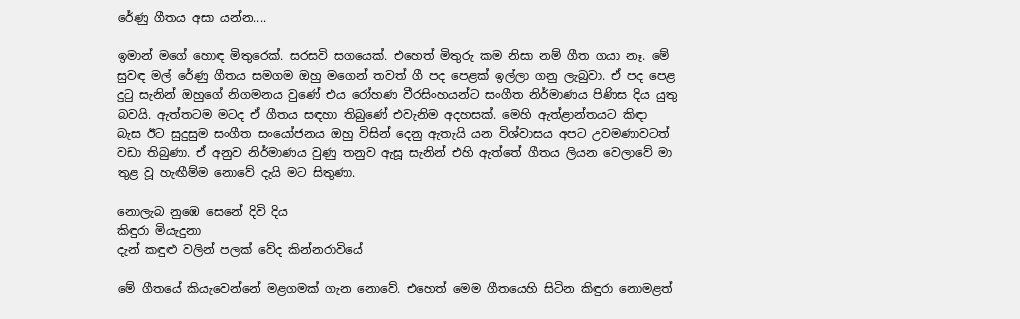රේණු ගීතය අසා යන්න....

ඉමාන් මගේ හොඳ මිතුරෙක්. සරසවි සගයෙක්. එහෙත් මිතුරු කම නිසා නම් ගීත ගයා නෑ. මේ සුවඳ මල් රේණු ගීතය සමගම ඔහු මගෙන් තවත් ගී පද පෙළක් ඉල්ලා ගනු ලැබුවා. ඒ පද පෙළ දුටු සැනින් ඔහුගේ නිගමනය වුණේ එය රෝහණ වීරසිංහයන්ට සංගීත නිර්මාණය පිණිස දිය යුතු බවයි. ඇත්තටම මටද ඒ ගීතය සඳහා තිබුණේ එවැනිම අදහසක්. මෙහි ඇත්ළාන්තයට කිඳා බැස ඊට සුදුසුම සංගීත සංයෝජනය ඔහු විසින් දෙනු ඇතැයි යන විශ්වාසය අපට උවමණාවටත් වඩා තිබුණා. ඒ අනුව නිර්මාණය වුණු තනුව ඇසූ සැනින් එහි ඇත්තේ ගීතය ලියන වෙලාවේ මා තුළ වූ හැඟීම්ම නොවේ දැයි මට සිතුණා.

නොලැබ නුඹෙ සෙනේ දිවි දිය
කිඳුරා මියැදුනා
දැන් කඳුළු වලින් පලක් වේද කින්නරාවියේ

මේ ගීතයේ කියැවෙන්නේ මළගමක් ගැන නොවේ. එහෙත් මෙම ගීතයෙහි සිටින කිඳුරා නොමළත්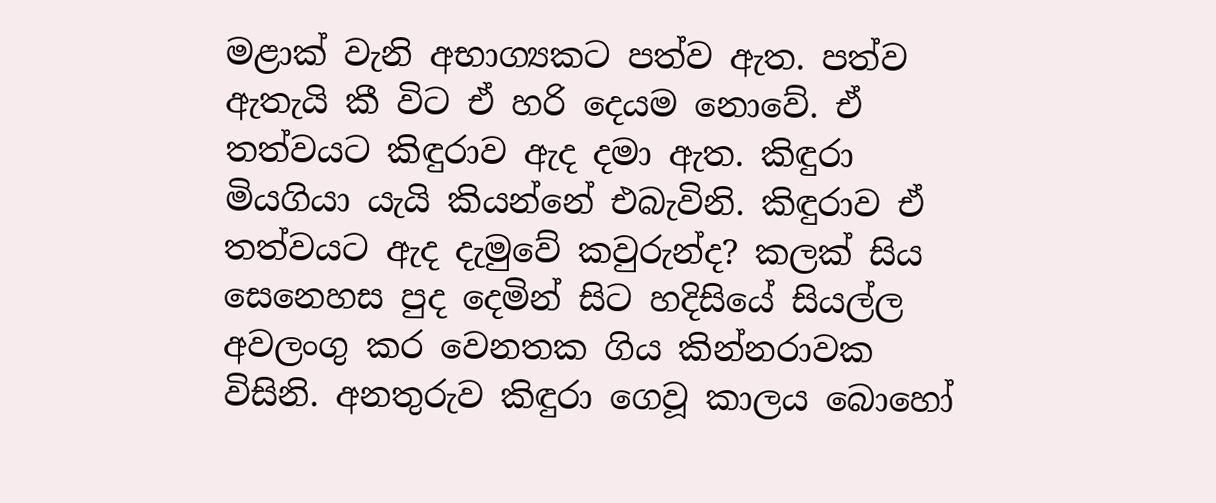මළාක් වැනි අභාග්‍යකට පත්ව ඇත. පත්ව ඇතැයි කී විට ඒ හරි දෙයම නොවේ. ඒ තත්වයට කිඳුරාව ඇද දමා ඇත. කිඳුරා මියගියා යැයි කියන්නේ එබැවිනි. කිඳුරාව ඒ තත්වයට ඇද දැමුවේ කවුරුන්ද? කලක් සිය සෙනෙහස පුද දෙමින් සිට හදිසියේ සියල්ල අවලංගු කර වෙනතක ගිය කින්නරාවක විසිනි. අනතුරුව කිඳුරා ගෙවූ කාලය බොහෝ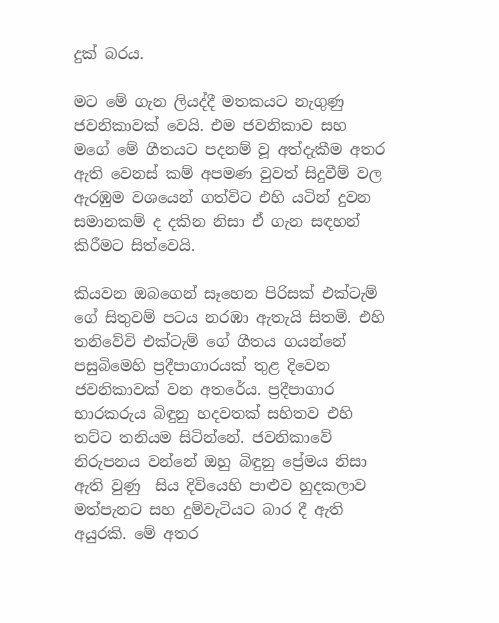දුක් බරය.

මට මේ ගැන ලියද්දී මතකයට නැගුණු ජවනිකාවක් වෙයි. එම ජවනිකාව සහ මගේ මේ ගීතයට පදනම් වූ අත්දැකීම අතර ඇති වෙනස් කම් අපමණ වුවත් සිදුවීම් වල ඇරඹුම වශයෙන් ගත්විට එහි යටින් දුවන සමානකම් ද දකින නිසා ඒ ගැන සඳහන් කිරීමට සිත්වෙයි.

කියවන ඔබගෙන් සෑහෙන පිරිසක් එක්ටැම් ගේ සිතුවම් පටය නරඹා ඇතැයි සිතමි. එහි තනිවේවි එක්ටැම් ගේ ගීතය ගයන්නේ පසුබිමෙහි ප්‍රදීපාගාරයක් තුළ දිවෙන ජවනිකාවක් වන අතරේය. ප්‍රදීපාගාර භාරකරුය බිඳුනු හදවතක් සහිතව එහි තට්ට තනියම සිටින්නේ. ජවනිකාවේ නිරුපනය වන්නේ ඔහු බිඳුනු ප්‍රේමය නිසා ඇති වුණු  සිය දිවියෙහි පාළුව හුදකලාව මත්පැනට සහ දුම්වැටියට බාර දී ඇති අයුරකි. මේ අතර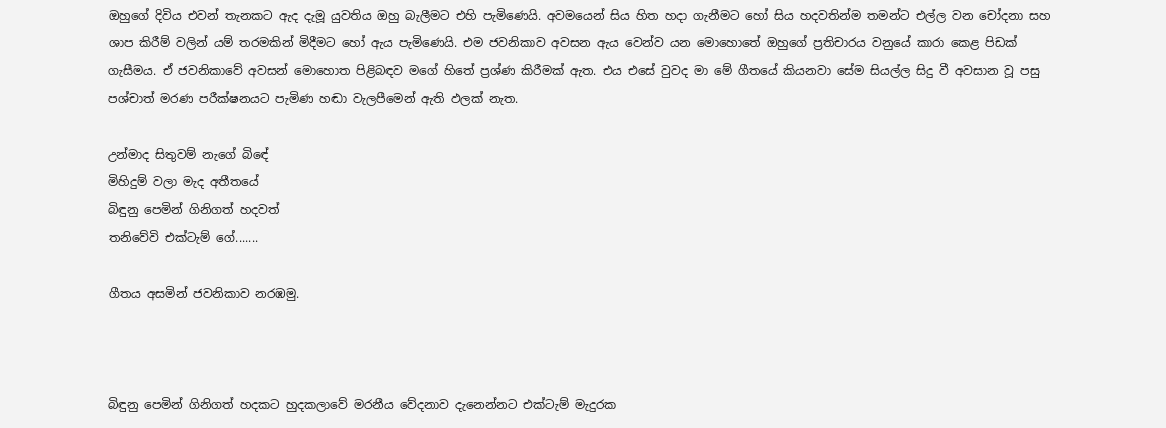ඔහුගේ දිවිය එවන් තැනකට ඇද දැමූ යුවතිය ඔහු බැලීමට එහි පැමිණෙයි. අවමයෙන් සිය හිත හදා ගැනීමට හෝ සිය හදවතින්ම තමන්ට එල්ල වන චෝදනා සහ ශාප කිරීම් වලින් යම් තරමකින් මිදීමට හෝ ඇය පැමිණෙයි. එම ජවනිකාව අවසන ඇය වෙන්ව යන මොහොතේ ඔහුගේ ප්‍රතිචාරය වනුයේ කාරා කෙළ පිඩක් ගැසීමය. ඒ ජවනිකාවේ අවසන් මොහොත පිළිබඳව මගේ හිතේ ප්‍රශ්ණ කිරීමක් ඇත. එය එසේ වුවද මා මේ ගීතයේ කියනවා සේම සියල්ල සිදු වී අවසාන වූ පසු පශ්චාත් මරණ පරීක්ෂනයට පැමිණ හඬා වැලපීමෙන් ඇති ඵලක් නැත.

උන්මාද සිතුවම් නැගේ බිඳේ
මිහිදුම් වලා මැද අතීතයේ
බිඳුනු පෙමින් ගිනිගත් හදවත්
තනිවේවි එක්ටැම් ගේ.......

ගීතය අසමින් ජවනිකාව නරඹමු.



බිඳුනු පෙමින් ගිනිගත් හදකට හුදකලාවේ මරනීය වේදනාව දැනෙන්නට එක්ටැම් මැදුරක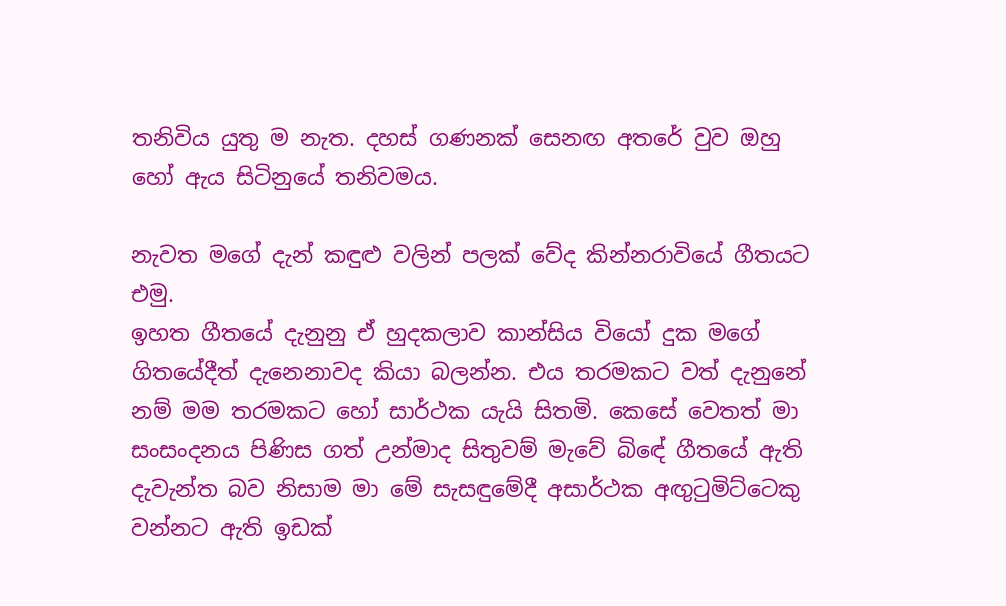තනිවිය යුතු ම නැත. දහස් ගණනක් සෙනඟ අතරේ වුව ඔහු හෝ ඇය සිටිනුයේ තනිවමය.

නැවත මගේ දැන් කඳුළු වලින් පලක් වේද කින්නරාවියේ ගීතයට එමු.
ඉහත ගීතයේ දැනුනු ඒ හුදකලාව කාන්සිය වියෝ දුක මගේ ගිතයේදීත් දැනෙනාවද කියා බලන්න. එය තරමකට වත් දැනුනේ නම් මම තරමකට හෝ සාර්ථක යැයි සිතමි. කෙසේ වෙතත් මා සංසංදනය පිණිස ගත් උන්මාද සිතුවම් මැවේ බිඳේ ගීතයේ ඇති දැවැන්ත බව නිසාම මා මේ සැසඳුමේදී අසාර්ථක අඟුටුමිට්ටෙකු වන්නට ඇති ඉඩක්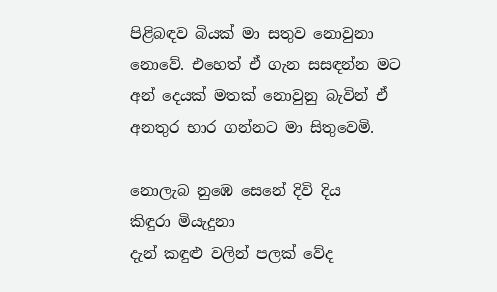පිළිබඳව බියක් මා සතුව නොවුනා නොවේ. එහෙත් ඒ ගැන සසඳන්න මට අන් දෙයක් මතක් නොවුනු බැවින් ඒ අනතුර භාර ගන්නට මා සිතුවෙමි.

නොලැබ නුඹෙ සෙනේ දිවි දිය
කිඳුරා මියැදුනා
දැන් කඳුළු වලින් පලක් වේද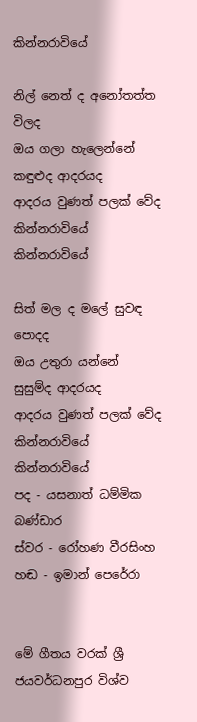කින්නරාවියේ

නිල් නෙත් ද අනෝතත්ත විලද
ඔය ගලා හැලෙන්නේ
කඳුළුද ආදරයද
ආදරය වුණත් පලක් වේද කින්නරාවියේ
කින්නරාවියේ

සිත් මල ද මලේ සුවඳ පොදද
ඔය උතුරා යන්නේ
සුසුම්ද ආදරයද
ආදරය වුණත් පලක් වේද කින්නරාවියේ
කින්නරාවියේ
පද - යසනාත් ධම්මික බණ්ඩාර
ස්වර - රෝහණ වීරසිංහ
හඬ - ඉමාන් පෙරේරා


මේ ගීතය වරක් ශ්‍රී ජයවර්ධනපුර විශ්ව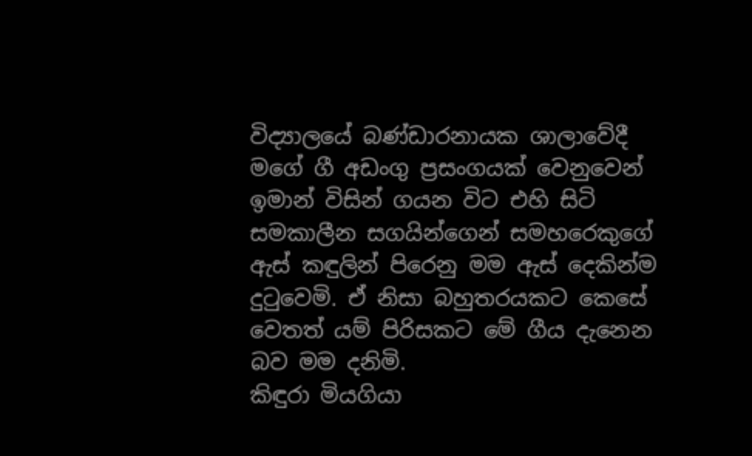විද්‍යාලයේ බණ්ඩාරනායක ශාලාවේදී මගේ ගී අඩංගු ප්‍රසංගයක් වෙනුවෙන් ඉමාන් විසින් ගයන විට එහි සිටි සමකාලීන සගයින්ගෙන් සමහරෙකුගේ ඇස් කඳුලින් පිරෙනු මම ඇස් දෙකින්ම දුටුවෙමි. ඒ නිසා බහුතරයකට කෙසේ වෙතත් යම් පිරිසකට මේ ගීය දැනෙන බව මම දනිමි.
කිඳුරා මියගියා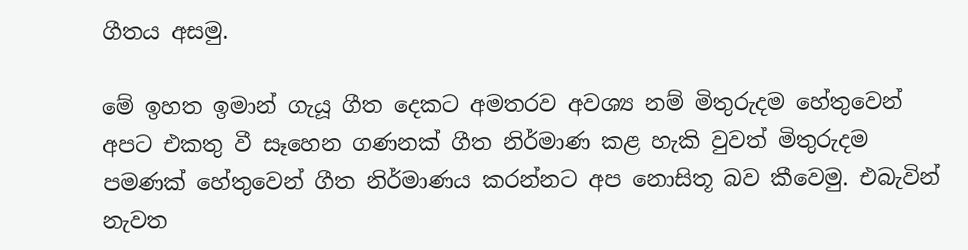ගීතය අසමු.

මේ ඉහත ඉමාන් ගැයූ ගීත දෙකට අමතරව අවශ්‍ය නම් මිතුරුදම හේතුවෙන් අපට එකතු වී සෑහෙන ගණනක් ගීත නිර්මාණ කළ හැකි වුවත් මිතුරුදම පමණක් හේතුවෙන් ගීත නිර්මාණය කරන්නට අප නොසිතූ බව කීවෙමු. එබැවින් නැවත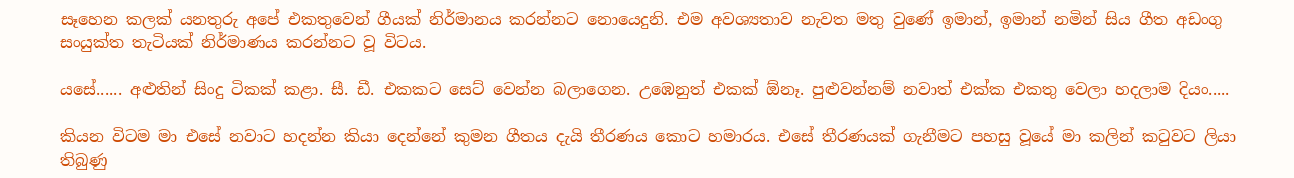සෑහෙන කලක් යනතුරු අපේ එකතුවෙන් ගීයක් නිර්මානය කරන්නට නොයෙදුනි. එම අවශ්‍යතාව නැවත මතු වුණේ ඉමාන්, ඉමාන් නමින් සිය ගීත අඩංගු සංයුක්ත තැටියක් නිර්මාණය කරන්නට වූ විටය.

යසේ...... අළුතින් සිංදු ටිකක් කළා. සී. ඩී. එකකට සෙට් වෙන්න බලාගෙන. උඹෙනුත් එකක් ඕනෑ. පුළුවන්නම් නවාත් එක්ක එකතු වෙලා හදලාම දියං.....

කියන විටම මා එසේ නවාට හදන්න කියා දෙන්නේ කුමන ගීතය දැයි තීරණය කොට හමාරය. එසේ තීරණයක් ගැනීමට පහසු වූයේ මා කලින් කටුවට ලියා තිබුණු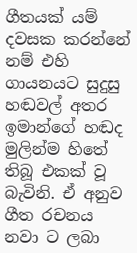ගීතයක් යම් දවසක කරන්නේ නම් එහි ගායනයට සුදුසු හඬවල් අතර ඉමාන්ගේ හඬද මුලින්ම හිතේ තිබූ එකක් වූ බැවිනි. ඒ අනුව ගීත රචනය නවා ට ලබා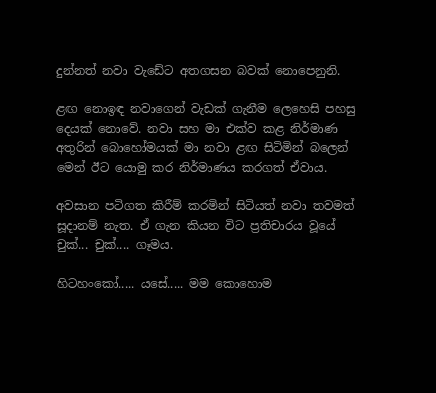දුන්නත් නවා වැඩේට අතගසන බවක් නොපෙනුනි.

ළඟ නොඉඳ නවාගෙන් වැඩක් ගැනීම ලෙහෙසි පහසු දෙයක් නොවේ. නවා සහ මා එක්ව කළ නිර්මාණ අතුරින් බොහෝමයක් මා නවා ළඟ සිටිමින් බලෙන් මෙන් ඊට යොමු කර නිර්මාණය කරගත් ඒවාය.

අවසාන පටිගත කිරීම් කරමින් සිටියත් නවා තවමත් සූදානම් නැත. ඒ ගැන කියන විට ප්‍රතිචාරය වූයේ චුක්... චුක්.... ගෑමය.

හිටහංකෝ..... යසේ..... මම කොහොම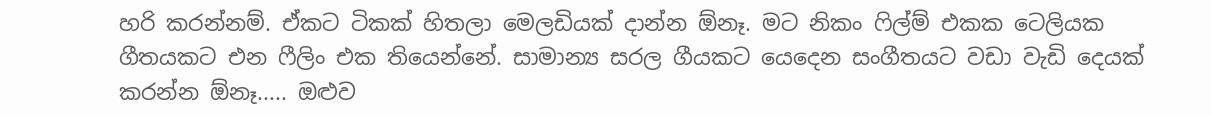හරි කරන්නම්. ඒකට ටිකක් හිතලා මෙලඩියක් දාන්න ඕනෑ. මට නිකං ෆිල්ම් එකක ටෙලියක ගීතයකට එන ෆීලිං එක තියෙන්නේ. සාමාන්‍ය සරල ගීයකට යෙදෙන සංගීතයට වඩා වැඩි දෙයක් කරන්න ඕනෑ..... ඔළුව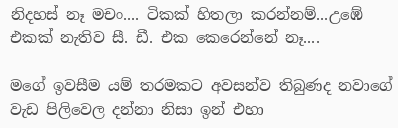නිදහස් නෑ මචං.... ටිකක් හිතලා කරන්නම්...උඹේ එකක් නැතිව සී. ඩී. එක කෙරෙන්නේ නෑ....

මගේ ඉවසීම යම් තරමකට අවසන්ව තිබුණද නවාගේ වැඩ පිලිවෙල දන්නා නිසා ඉන් එහා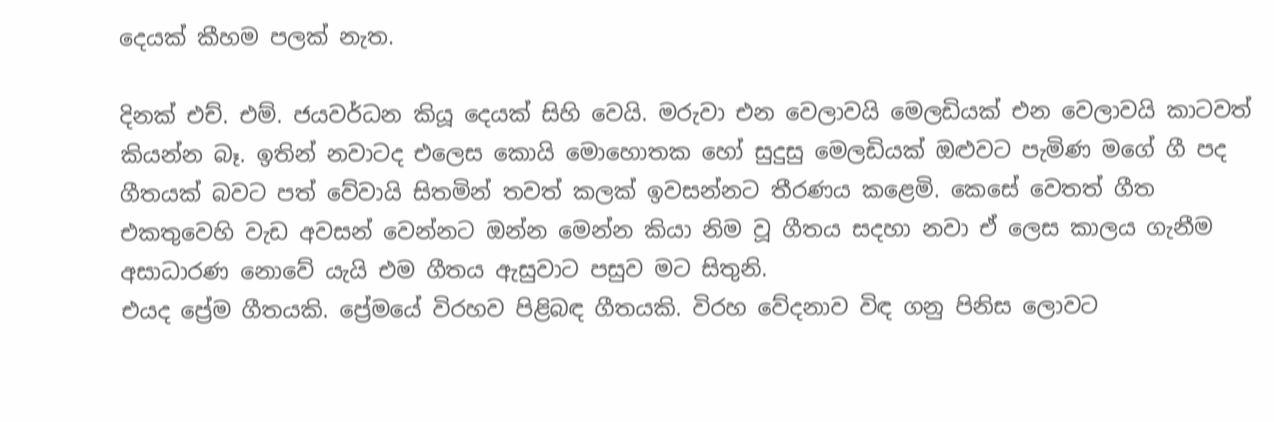දෙයක් කීහම පලක් නැත.

දිනක් එච්. එම්. ජයවර්ධන කියූ දෙයක් සිහි වෙයි. මරුවා එන වෙලාවයි මෙලඩියක් එන වෙලාවයි කාටවත් කියන්න බෑ. ඉතින් නවාටද එලෙස කොයි මොහොතක හෝ සුදුසු මෙලඩියක් ඔළුවට පැමිණ මගේ ගී පද ගීතයක් බවට පත් වේවායි සිතමින් තවත් කලක් ඉවසන්නට තීරණය කළෙමි. කෙසේ වෙතත් ගීත එකතුවෙහි වැඩ අවසන් වෙන්නට ඔන්න මෙන්න කියා නිම වූ ගීතය සදහා නවා ඒ ලෙස කාලය ගැනීම අසාධාරණ නොවේ යැයි එම ගීතය ඇසුවාට පසුව මට සිතුනි.
එයද ප්‍රේම ගීතයකි. ප්‍රේමයේ විරහව පිළිබඳ ගීතයකි. විරහ වේදනාව විඳ ගනු පිනිස ලොවට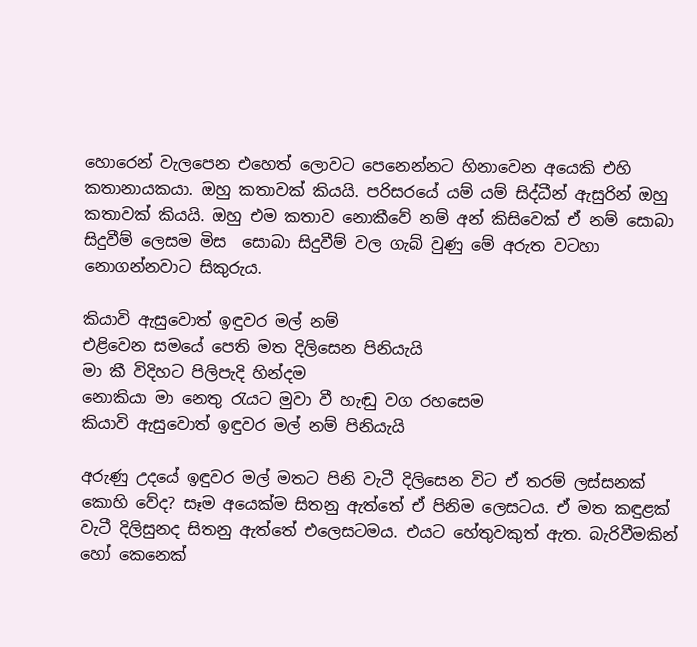හොරෙන් වැලපෙන එහෙත් ලොවට පෙනෙන්නට හිනාවෙන අයෙකි එහි කතානායකයා. ඔහු කතාවක් කියයි. පරිසරයේ යම් යම් සිද්ධීන් ඇසුරින් ඔහු කතාවක් කියයි. ඔහු එම කතාව නොකීවේ නම් අන් කිසිවෙක් ඒ නම් සොබා සිදුවීම් ලෙසම මිස  සොබා සිදුවීම් වල ගැබ් වුණු මේ අරුත වටහා නොගන්නවාට සිකුරුය.

කියාවි ඇසුවොත් ඉඳුවර මල් නම්
එළිවෙන සමයේ පෙති මත දිලිසෙන පිනියැයි
මා කී විදිහට පිලිපැදි හින්දම
නොකියා මා නෙතු රැයට මුවා වී හැඬු වග රහසෙම
කියාවි ඇසුවොත් ඉඳුවර මල් නම් පිනියැයි

අරුණු උදයේ ඉඳුවර මල් මතට පිනි වැටී දිලිසෙන විට ඒ තරම් ලස්සනක් කොහි වේද? සෑම අයෙක්ම සිතනු ඇත්තේ ඒ පිනිම ලෙසටය. ඒ මත කඳුළක් වැටී දිලිසුනද සිතනු ඇත්තේ එලෙසටමය. එයට හේතුවකුත් ඇත. බැරිවීමකින් හෝ කෙනෙක්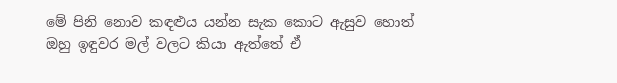මේ පිනි නොව කඳළුය යන්න සැක කොට ඇසුව හොත් ඔහු ඉඳුවර මල් වලට කියා ඇත්තේ ඒ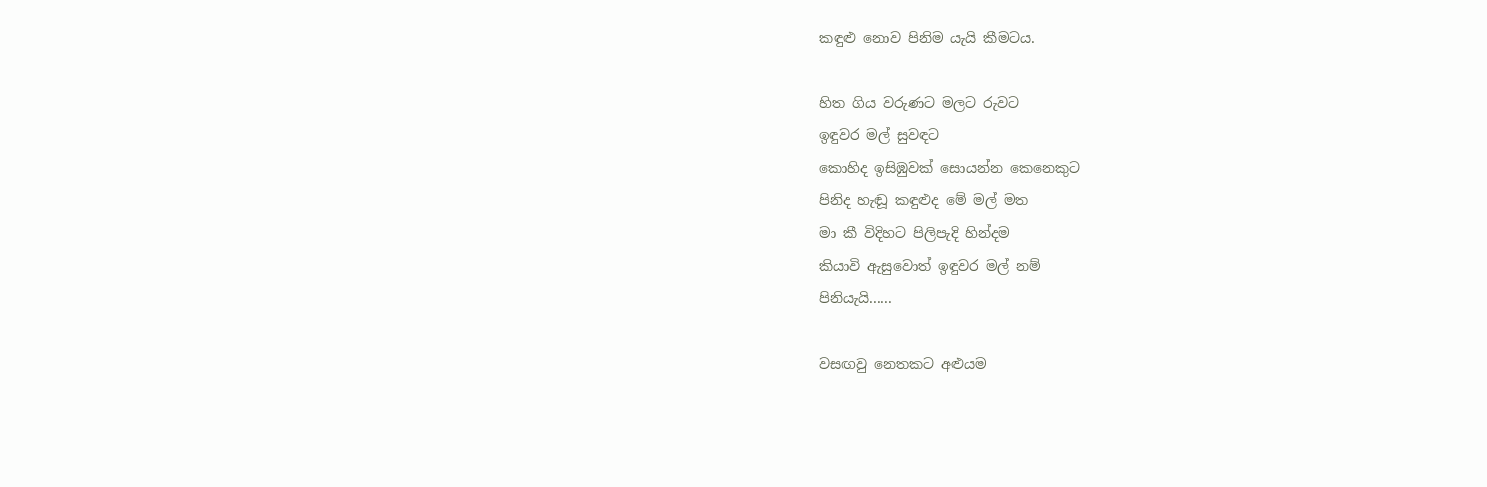කඳුළු නොව පිනිම යැයි කීමටය.

හිත ගිය වරුණට මලට රුවට
ඉඳුවර මල් සුවඳට
කොහිද ඉසිඹුවක් සොයන්න කෙනෙකුට
පිනිද හැඬූ කඳුළුද මේ මල් මත
මා කී විදිහට පිලිපැදි හින්දම
කියාවි ඇසුවොත් ඉඳුවර මල් නම්
පිනියැයි......

වසඟවු නෙතකට අළුයම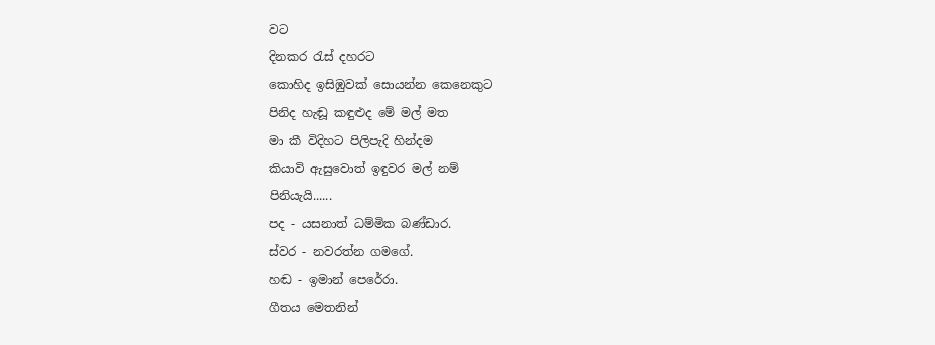වට
දිනකර රැස් දහරට
කොහිද ඉසිඹුවක් සොයන්න කෙනෙකුට
පිනිද හැඬූ කඳුළුද මේ මල් මත
මා කී විදිහට පිලිපැදි හින්දම
කියාවි ඇසුවොත් ඉඳුවර මල් නම්
පිනියැයි......
පද - යසනාත් ධම්මික බණ්ඩාර.
ස්වර - නවරත්න ගමගේ.
හඬ - ඉමාන් පෙරේරා.
ගීතය මෙතනින්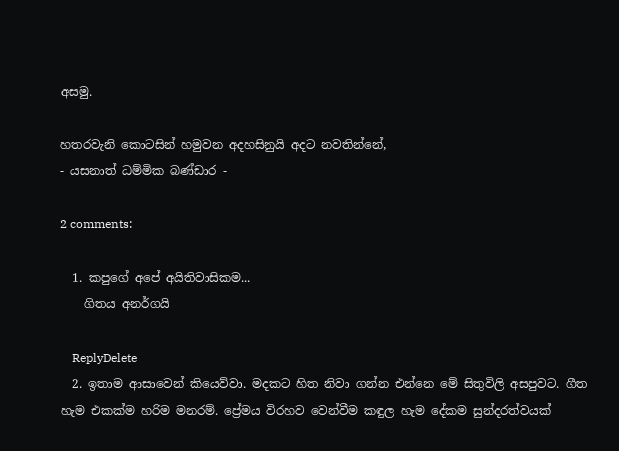අසමු.

හතරවැනි කොටසින් හමුවන අදහසිනුයි අදට නවතින්නේ,
- යසනාත් ධම්මික බණ්ඩාර -

2 comments:

  1. කපුගේ අපේ අයිතිවාසිකම...
    ගිතය අනර්ගයි

    ReplyDelete
  2. ඉතාම ආසාවෙන් කියෙව්වා. මදකට හිත නිවා ගන්න එන්නෙ මේ සිතුවිලි අසපුවට. ගීත හැම එකක්ම හරිම මනරම්. ප්‍රේමය විරහව වෙන්වීම කඳුල හැම දේකම සුන්දරත්වයක්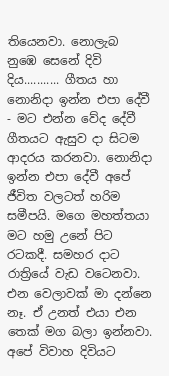තියෙනවා. නොලැබ නුඹෙ සෙනේ දිවි දිය........... ගීතය හා නොනිදා ඉන්න එපා දේවී - මට එන්න වේද දේවී ගීතයට ඇසුව දා සිටම ආදරය කරනවා. නොනිදා ඉන්න එපා දේවී අපේ ජීවිත වලටත් හරිම සමීපයි. මගෙ මහත්තයා මට හමු උනේ පිට රටකදී. සමහර දාට රාත්‍රියේ වැඩ වටෙනවා. එන වෙලාවක් මා දන්නෙ නෑ. ඒ උනත් එයා එන තෙක් මග බලා ඉන්නවා. අපේ විවාහ දිවියට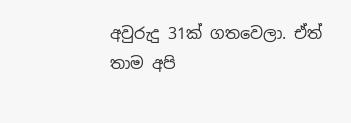අවුරුදු 31ක් ගතවෙලා. ඒත් තාම අපි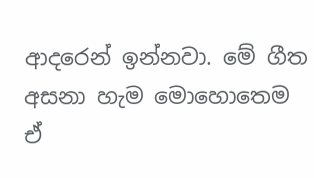ආදරෙන් ඉන්නවා. මේ ගීත අසනා හැම මොහොතෙම ඒ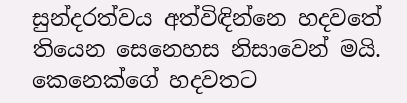සුන්දරත්වය අත්විඳින්නෙ හදවතේ තියෙන සෙනෙහස නිසාවෙන් මයි. කෙනෙක්ගේ හදවතට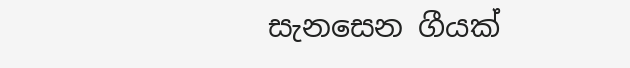සැනසෙන ගීයක්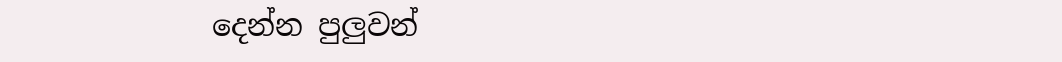දෙන්න පුලුවන්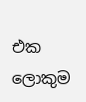එක ලොකුම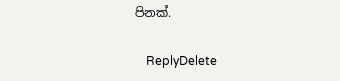පිනක්.

    ReplyDelete